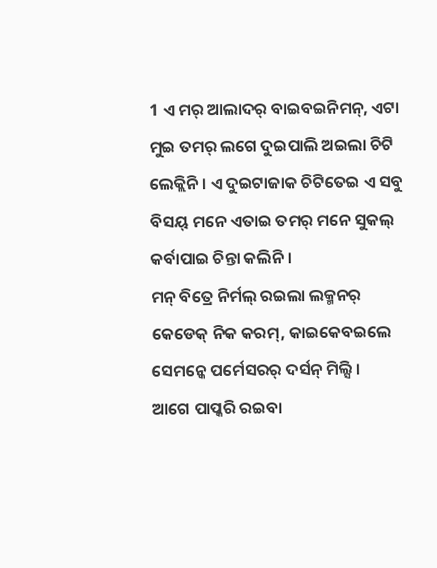1 ଏ ମର୍ ଆଲାଦର୍ ବାଇବଇନିମନ୍, ଏଟା ମୁଇ ତମର୍ ଲଗେ ଦୁଇପାଲି ଅଇଲା ଚିଟି ଲେକ୍ଲିନି । ଏ ଦୁଇଟାଜାକ ଚିଟିତେଇ ଏ ସବୁ ବିସୟ୍ ମନେ ଏତାଇ ତମର୍ ମନେ ସୁକଲ୍ କର୍ବାପାଇ ଚିନ୍ତା କଲିନି ।
ମନ୍ ବିତ୍ରେ ନିର୍ମଲ୍ ରଇଲା ଲକ୍ମନର୍ କେଡେକ୍ ନିକ କରମ୍, କାଇକେବଇଲେ ସେମନ୍କେ ପର୍ମେସରର୍ ଦର୍ସନ୍ ମିଲ୍ସି ।
ଆଗେ ପାପ୍କରି ରଇବା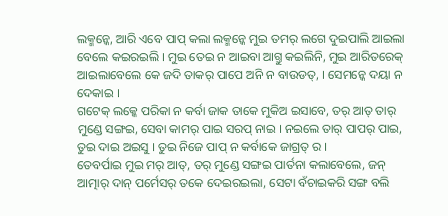ଲକ୍ମନ୍କେ, ଆରି ଏବେ ପାପ୍ କଲା ଲକ୍ମନ୍କେ ମୁଇ ତମର୍ ଲଗେ ଦୁଇପାଲି ଆଇଲା ବେଲେ କଇରଇଲି । ମୁଇ ତେଇ ନ ଆଇବା ଆଗ୍ତୁ କଇଲିନି, ମୁଇ ଆରିତରେକ୍ ଆଇଲାବେଲେ କେ ଜଦି ତାକର୍ ପାପେ ଅନି ନ ବାଉଡତ୍, । ସେମନ୍କେ ଦୟା ନ ଦେକାଇ ।
ଗଟେକ୍ ଲକ୍କେ ପରିକା ନ କର୍ବା ଜାକ ତାକେ ମୁକିଅ ଇସାବେ, ତର୍ ଆତ୍ ତାର୍ ମୁଣ୍ଡେ ସଙ୍ଗଇ, ସେବା କାମର୍ ପାଇ ସରପ୍ ନାଇ । ନଇଲେ ତାର୍ ପାପର୍ ପାଇ, ତୁଇ ଦାଇ ଅଇସୁ । ତୁଇ ନିଜେ ପାପ୍ ନ କର୍ବାକେ ଜାଗ୍ରତ୍ ର ।
ତେବର୍ପାଇ ମୁଇ ମର୍ ଆତ୍, ତର୍ ମୁଣ୍ଡେ ସଙ୍ଗଇ ପାର୍ତନା କଲାବେଲେ, ଜନ୍ ଆତ୍ମାର୍ ଦାନ୍ ପର୍ମେସର୍ ତକେ ଦେଇରଇଲା, ସେଟା ବଁଚାଇକରି ସଙ୍ଗ ବଲି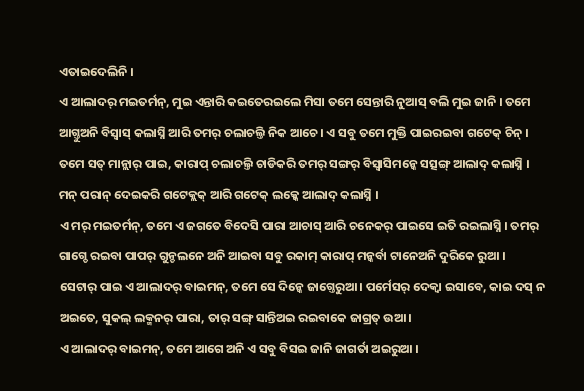ଏତାଇଦେଲିନି ।
ଏ ଆଲାଦର୍ ମଇତର୍ମନ୍, ମୁଇ ଏନ୍ତାରି କଇତେରଇଲେ ମିସା ତମେ ସେନ୍ତାରି ନୁଆସ୍ ବଲି ମୁଇ ଜାନି । ତମେ ଆଗ୍ତୁଅନି ବିସ୍ବାସ୍ କଲାସ୍ନି ଆରି ତମର୍ ଚଲାଚଲ୍ତି ନିକ ଆଚେ । ଏ ସବୁ ତମେ ମୁକ୍ତି ପାଇରଇବା ଗଟେକ୍ ଚିନ୍ ।
ତମେ ସତ୍ ମାନ୍ଲାର୍ ପାଇ, କାରାପ୍ ଚଲାଚଲ୍ତି ଚାଡିକରି ତମର୍ ସଙ୍ଗର୍ ବିସ୍ବାସିମନ୍କେ ସତ୍ସଙ୍ଗ୍ ଆଲାଦ୍ କଲାସ୍ନି । ମନ୍ ପରାନ୍ ଦେଇକରି ଗଟେକ୍ଲକ୍ ଆରି ଗଟେକ୍ ଲକ୍କେ ଆଲାଦ୍ କଲାସ୍ନି ।
ଏ ମର୍ ମଇତର୍ମନ୍, ତମେ ଏ ଜଗତେ ବିଦେସି ପାରା ଆଚାସ୍ ଆରି ଚନେକର୍ ପାଇସେ ଇତି ରଇଲାସ୍ନି । ତମର୍ ଗାଗ୍ଡେ ରଇବା ପାପର୍ ଗୁନ୍ଚଲନେ ଅନି ଆଇବା ସବୁ ରକାମ୍ କାରାପ୍ ମନ୍କର୍ବା ଟାନେଅନି ଦୁରିକେ ରୁଆ ।
ସେଟାର୍ ପାଇ ଏ ଆଲାଦର୍ ବାଇମନ୍, ତମେ ସେ ଦିନ୍କେ ଜାଗ୍ତେରୁଆ । ପର୍ମେସର୍ ଦେକ୍ବା ଇସାବେ, କାଇ ଦସ୍ ନ ଅଇତେ, ସୁକଲ୍ ଲକ୍ମନର୍ ପାରା, ତାର୍ ସଙ୍ଗ୍ ସାନ୍ତିଅଇ ରଇବାକେ ଜାଗ୍ରତ୍ ଉଆ ।
ଏ ଆଲାଦର୍ ବାଇମନ୍, ତମେ ଆଗେ ଅନି ଏ ସବୁ ବିସଇ ଜାନି ଜାଗର୍ତା ଅଇରୁଆ ।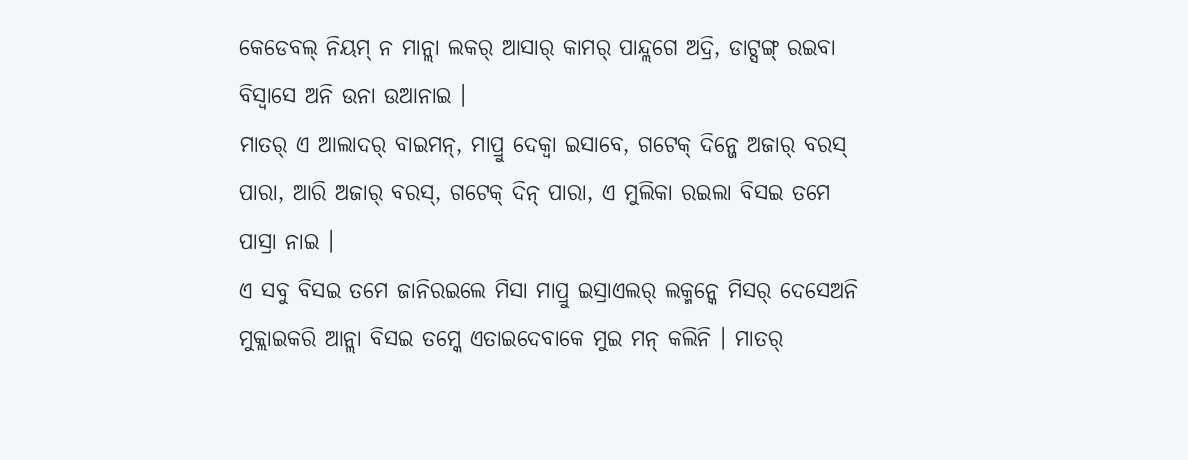କେଡେବଲ୍ ନିୟମ୍ ନ ମାନ୍ଲା ଲକର୍ ଆସାର୍ କାମର୍ ପାନ୍ଦ୍ଲଗେ ଅଦ୍ରି, ଡାଟ୍ସଙ୍ଗ୍ ରଇବା ବିସ୍ବାସେ ଅନି ଉନା ଉଆନାଇ ।
ମାତର୍ ଏ ଆଲାଦର୍ ବାଇମନ୍, ମାପ୍ରୁ ଦେକ୍ବା ଇସାବେ, ଗଟେକ୍ ଦିନ୍ଜେ ଅଜାର୍ ବରସ୍ ପାରା, ଆରି ଅଜାର୍ ବରସ୍, ଗଟେକ୍ ଦିନ୍ ପାରା, ଏ ମୁଲିକା ରଇଲା ବିସଇ ତମେ ପାସ୍ରା ନାଇ ।
ଏ ସବୁ ବିସଇ ତମେ ଜାନିରଇଲେ ମିସା ମାପ୍ରୁ ଇସ୍ରାଏଲର୍ ଲକ୍ମନ୍କେ ମିସର୍ ଦେସେଅନି ମୁକ୍ଲାଇକରି ଆନ୍ଲା ବିସଇ ତମ୍କେ ଏତାଇଦେବାକେ ମୁଇ ମନ୍ କଲିନି । ମାତର୍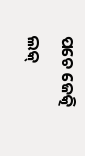ପଚେ ଜେତ୍କି ଲକ୍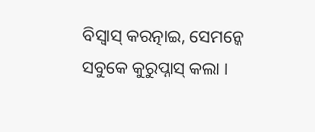ବିସ୍ବାସ୍ କରତ୍ନାଇ, ସେମନ୍କେ ସବୁକେ କୁରୁପ୍ନାସ୍ କଲା ।